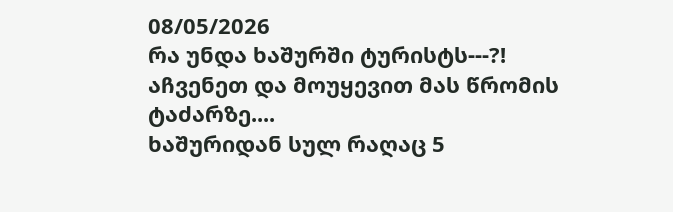08/05/2026
რა უნდა ხაშურში ტურისტს---?!
აჩვენეთ და მოუყევით მას წრომის ტაძარზე....
ხაშურიდან სულ რაღაც 5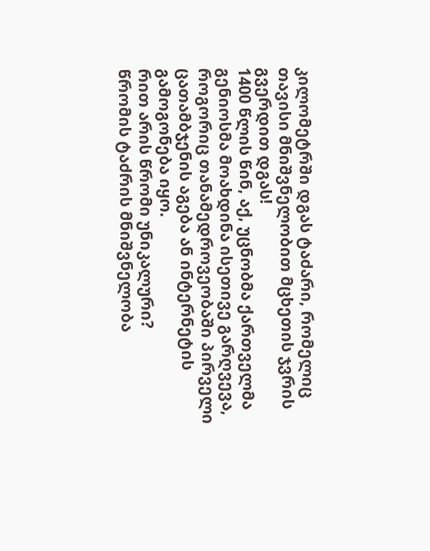კილომეტრში დგას ტაძარი, რომელიც თავისი მნიშვნელობით მცხეთის ჯვრის გვერდით დგას!
1400 წლის წინ, აქ, უცნობმა ქართველმა გენიოსმა მოახდინა ისეთივე გარღვევა, როგორიც თანამედროვეობაში პირველი ცათამბჯენის აგება ან ინტერნეტის გამოგონება იყო.
რით არის წრომი უნიკალური?
წრომის ტაძრის მნიშვნელობა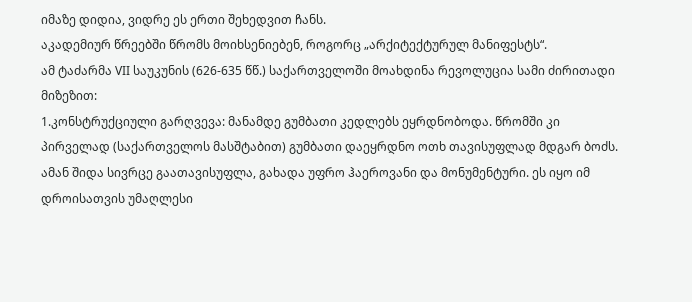იმაზე დიდია, ვიდრე ეს ერთი შეხედვით ჩანს.
აკადემიურ წრეებში წრომს მოიხსენიებენ, როგორც „არქიტექტურულ მანიფესტს“.
ამ ტაძარმა VII საუკუნის (626-635 წწ.) საქართველოში მოახდინა რევოლუცია სამი ძირითადი მიზეზით:
1.კონსტრუქციული გარღვევა: მანამდე გუმბათი კედლებს ეყრდნობოდა. წრომში კი პირველად (საქართველოს მასშტაბით) გუმბათი დაეყრდნო ოთხ თავისუფლად მდგარ ბოძს. ამან შიდა სივრცე გაათავისუფლა, გახადა უფრო ჰაეროვანი და მონუმენტური. ეს იყო იმ დროისათვის უმაღლესი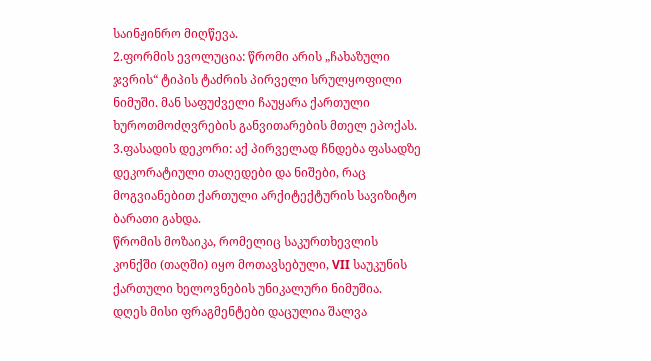საინჟინრო მიღწევა.
2.ფორმის ევოლუცია: წრომი არის „ჩახაზული ჯვრის“ ტიპის ტაძრის პირველი სრულყოფილი ნიმუში. მან საფუძველი ჩაუყარა ქართული ხუროთმოძღვრების განვითარების მთელ ეპოქას.
3.ფასადის დეკორი: აქ პირველად ჩნდება ფასადზე დეკორატიული თაღედები და ნიშები, რაც მოგვიანებით ქართული არქიტექტურის სავიზიტო ბარათი გახდა.
წრომის მოზაიკა, რომელიც საკურთხევლის კონქში (თაღში) იყო მოთავსებული, VII საუკუნის ქართული ხელოვნების უნიკალური ნიმუშია.
დღეს მისი ფრაგმენტები დაცულია შალვა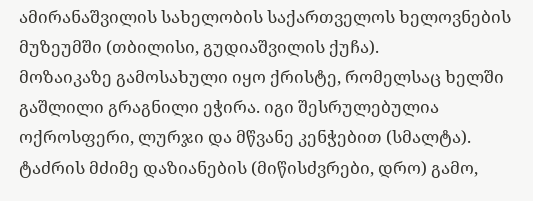ამირანაშვილის სახელობის საქართველოს ხელოვნების მუზეუმში (თბილისი, გუდიაშვილის ქუჩა).
მოზაიკაზე გამოსახული იყო ქრისტე, რომელსაც ხელში გაშლილი გრაგნილი ეჭირა. იგი შესრულებულია ოქროსფერი, ლურჯი და მწვანე კენჭებით (სმალტა).
ტაძრის მძიმე დაზიანების (მიწისძვრები, დრო) გამო,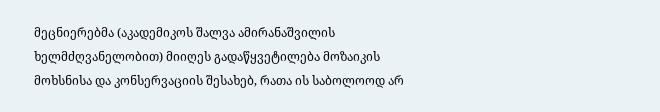მეცნიერებმა (აკადემიკოს შალვა ამირანაშვილის ხელმძღვანელობით) მიიღეს გადაწყვეტილება მოზაიკის მოხსნისა და კონსერვაციის შესახებ, რათა ის საბოლოოდ არ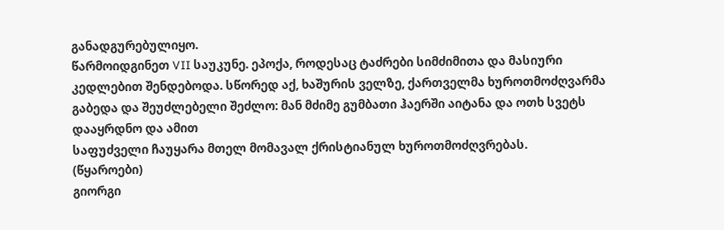განადგურებულიყო.
წარმოიდგინეთ VII საუკუნე. ეპოქა, როდესაც ტაძრები სიმძიმითა და მასიური კედლებით შენდებოდა. სწორედ აქ, ხაშურის ველზე, ქართველმა ხუროთმოძღვარმა გაბედა და შეუძლებელი შეძლო: მან მძიმე გუმბათი ჰაერში აიტანა და ოთხ სვეტს დააყრდნო და ამით
საფუძველი ჩაუყარა მთელ მომავალ ქრისტიანულ ხუროთმოძღვრებას.
(წყაროები)
გიორგი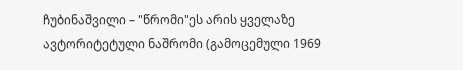ჩუბინაშვილი – "წრომი"ეს არის ყველაზე ავტორიტეტული ნაშრომი (გამოცემული 1969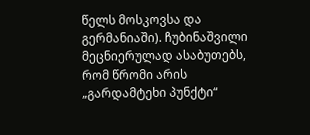წელს მოსკოვსა და გერმანიაში). ჩუბინაშვილი მეცნიერულად ასაბუთებს, რომ წრომი არის „გარდამტეხი პუნქტი“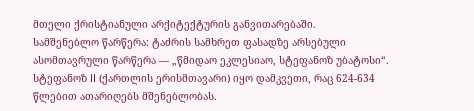მთელი ქრისტიანული არქიტექტურის განვითარებაში.
სამშენებლო წარწერა: ტაძრის სამხრეთ ფასადზე არსებული ასომთავრული წარწერა — „წმიდაო ეკლესიაო, სტეფანოზ უბატოსი“. სტეფანოზ II (ქართლის ერისმთავარი) იყო დამკვეთი, რაც 624-634 წლებით ათარიღებს მშენებლობას.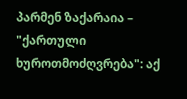პარმენ ზაქარაია – "ქართული ხუროთმოძღვრება": აქ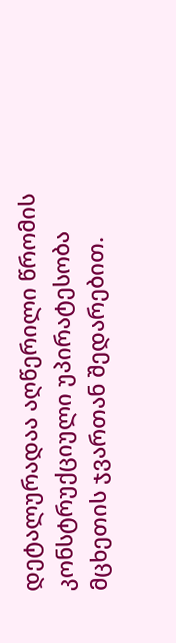დეტალურადაა აღწერილი წრომის კონსტრუქციული უპირატესობა მცხეთის ჯვართან შედარებით.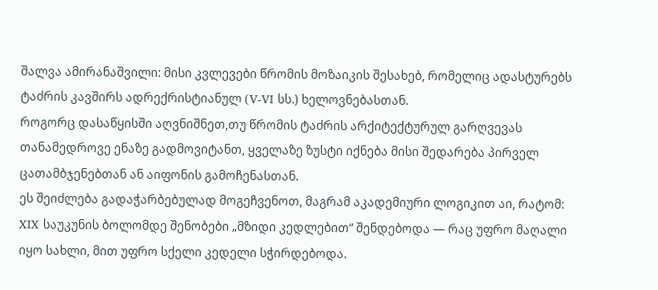შალვა ამირანაშვილი: მისი კვლევები წრომის მოზაიკის შესახებ, რომელიც ადასტურებს ტაძრის კავშირს ადრექრისტიანულ (V-VI სს.) ხელოვნებასთან.
როგორც დასაწყისში აღვნიშნეთ,თუ წრომის ტაძრის არქიტექტურულ გარღვევას თანამედროვე ენაზე გადმოვიტანთ, ყველაზე ზუსტი იქნება მისი შედარება პირველ ცათამბჯენებთან ან აიფონის გამოჩენასთან.
ეს შეიძლება გადაჭარბებულად მოგეჩვენოთ, მაგრამ აკადემიური ლოგიკით აი, რატომ:
XIX საუკუნის ბოლომდე შენობები „მზიდი კედლებით“ შენდებოდა — რაც უფრო მაღალი იყო სახლი, მით უფრო სქელი კედელი სჭირდებოდა.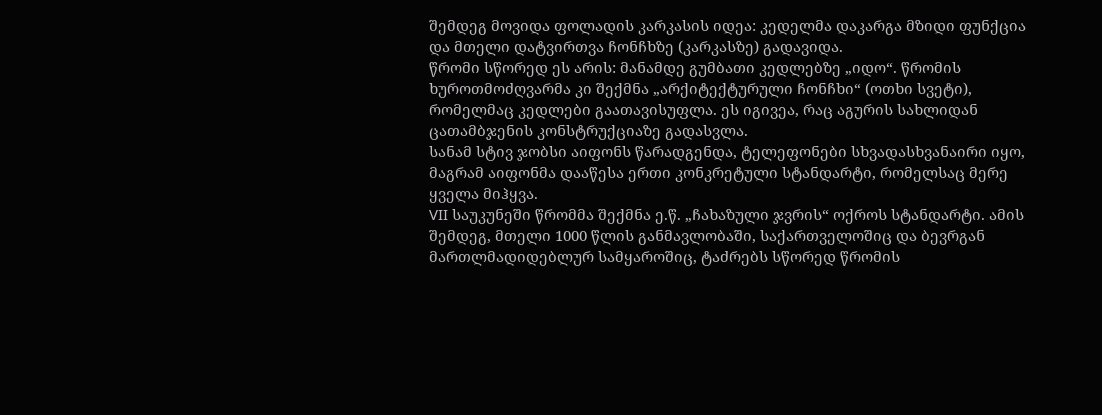შემდეგ მოვიდა ფოლადის კარკასის იდეა: კედელმა დაკარგა მზიდი ფუნქცია და მთელი დატვირთვა ჩონჩხზე (კარკასზე) გადავიდა.
წრომი სწორედ ეს არის: მანამდე გუმბათი კედლებზე „იდო“. წრომის ხუროთმოძღვარმა კი შექმნა „არქიტექტურული ჩონჩხი“ (ოთხი სვეტი), რომელმაც კედლები გაათავისუფლა. ეს იგივეა, რაც აგურის სახლიდან ცათამბჯენის კონსტრუქციაზე გადასვლა.
სანამ სტივ ჯობსი აიფონს წარადგენდა, ტელეფონები სხვადასხვანაირი იყო, მაგრამ აიფონმა დააწესა ერთი კონკრეტული სტანდარტი, რომელსაც მერე ყველა მიჰყვა.
VII საუკუნეში წრომმა შექმნა ე.წ. „ჩახაზული ჯვრის“ ოქროს სტანდარტი. ამის შემდეგ, მთელი 1000 წლის განმავლობაში, საქართველოშიც და ბევრგან მართლმადიდებლურ სამყაროშიც, ტაძრებს სწორედ წრომის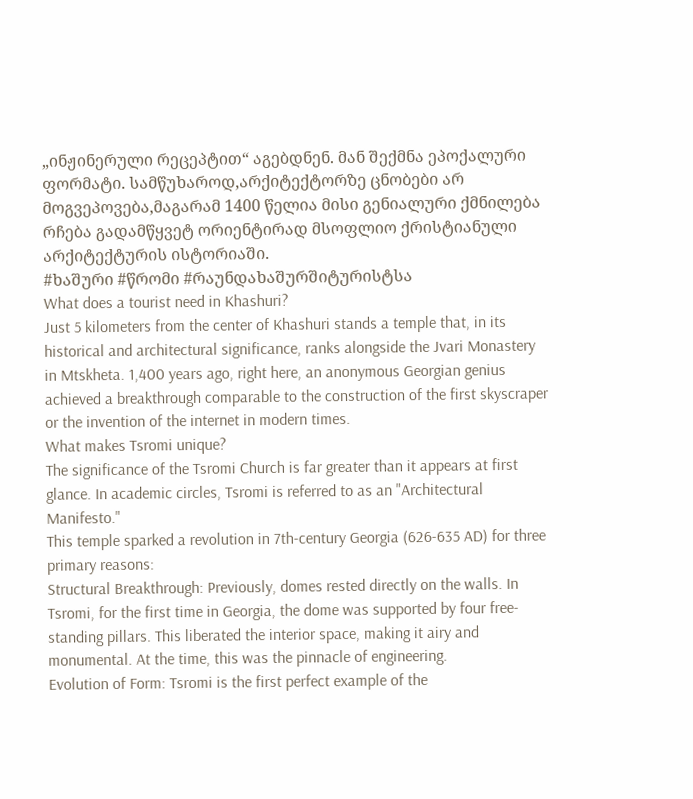„ინჟინერული რეცეპტით“ აგებდნენ. მან შექმნა ეპოქალური ფორმატი. სამწუხაროდ,არქიტექტორზე ცნობები არ მოგვეპოვება,მაგარამ 1400 წელია მისი გენიალური ქმნილება რჩება გადამწყვეტ ორიენტირად მსოფლიო ქრისტიანული არქიტექტურის ისტორიაში.
#ხაშური #წრომი #რაუნდახაშურშიტურისტსა
What does a tourist need in Khashuri?
Just 5 kilometers from the center of Khashuri stands a temple that, in its historical and architectural significance, ranks alongside the Jvari Monastery in Mtskheta. 1,400 years ago, right here, an anonymous Georgian genius achieved a breakthrough comparable to the construction of the first skyscraper or the invention of the internet in modern times.
What makes Tsromi unique?
The significance of the Tsromi Church is far greater than it appears at first glance. In academic circles, Tsromi is referred to as an "Architectural Manifesto."
This temple sparked a revolution in 7th-century Georgia (626-635 AD) for three primary reasons:
Structural Breakthrough: Previously, domes rested directly on the walls. In Tsromi, for the first time in Georgia, the dome was supported by four free-standing pillars. This liberated the interior space, making it airy and monumental. At the time, this was the pinnacle of engineering.
Evolution of Form: Tsromi is the first perfect example of the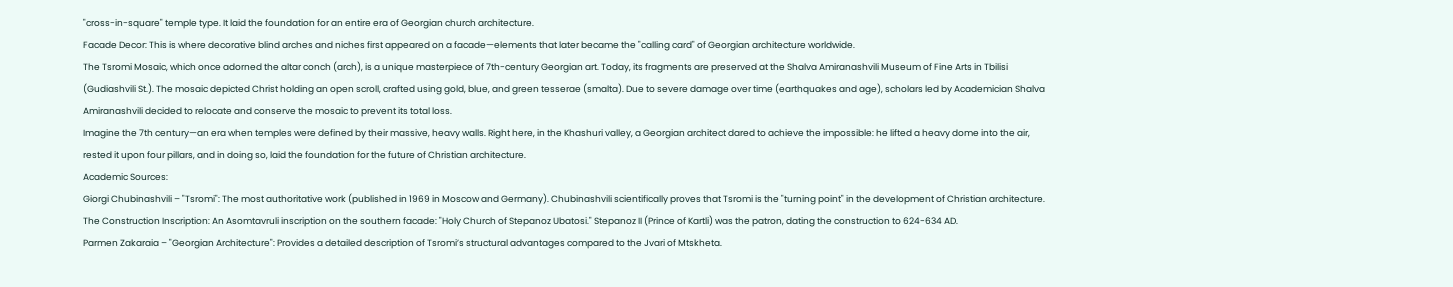"cross-in-square" temple type. It laid the foundation for an entire era of Georgian church architecture.
Facade Decor: This is where decorative blind arches and niches first appeared on a facade—elements that later became the "calling card" of Georgian architecture worldwide.
The Tsromi Mosaic, which once adorned the altar conch (arch), is a unique masterpiece of 7th-century Georgian art. Today, its fragments are preserved at the Shalva Amiranashvili Museum of Fine Arts in Tbilisi (Gudiashvili St.). The mosaic depicted Christ holding an open scroll, crafted using gold, blue, and green tesserae (smalta). Due to severe damage over time (earthquakes and age), scholars led by Academician Shalva Amiranashvili decided to relocate and conserve the mosaic to prevent its total loss.
Imagine the 7th century—an era when temples were defined by their massive, heavy walls. Right here, in the Khashuri valley, a Georgian architect dared to achieve the impossible: he lifted a heavy dome into the air, rested it upon four pillars, and in doing so, laid the foundation for the future of Christian architecture.
Academic Sources:
Giorgi Chubinashvili – "Tsromi": The most authoritative work (published in 1969 in Moscow and Germany). Chubinashvili scientifically proves that Tsromi is the "turning point" in the development of Christian architecture.
The Construction Inscription: An Asomtavruli inscription on the southern facade: "Holy Church of Stepanoz Ubatosi." Stepanoz II (Prince of Kartli) was the patron, dating the construction to 624-634 AD.
Parmen Zakaraia – "Georgian Architecture": Provides a detailed description of Tsromi’s structural advantages compared to the Jvari of Mtskheta.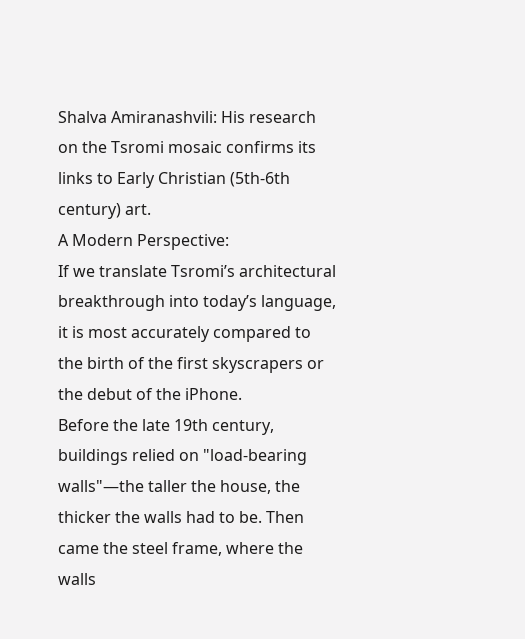Shalva Amiranashvili: His research on the Tsromi mosaic confirms its links to Early Christian (5th-6th century) art.
A Modern Perspective:
If we translate Tsromi’s architectural breakthrough into today’s language, it is most accurately compared to the birth of the first skyscrapers or the debut of the iPhone.
Before the late 19th century, buildings relied on "load-bearing walls"—the taller the house, the thicker the walls had to be. Then came the steel frame, where the walls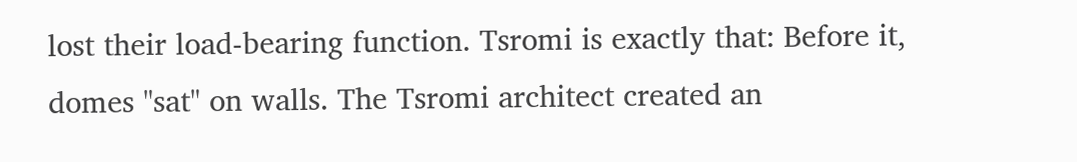lost their load-bearing function. Tsromi is exactly that: Before it, domes "sat" on walls. The Tsromi architect created an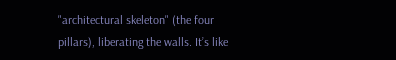"architectural skeleton" (the four pillars), liberating the walls. It’s like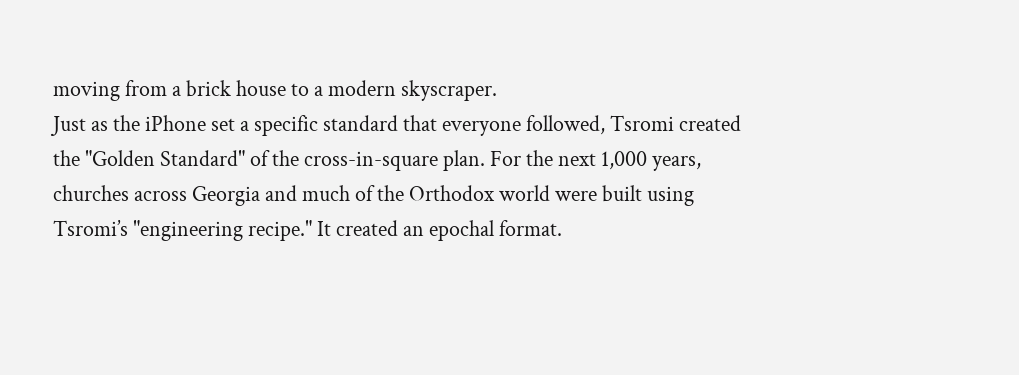moving from a brick house to a modern skyscraper.
Just as the iPhone set a specific standard that everyone followed, Tsromi created the "Golden Standard" of the cross-in-square plan. For the next 1,000 years, churches across Georgia and much of the Orthodox world were built using Tsromi’s "engineering recipe." It created an epochal format.